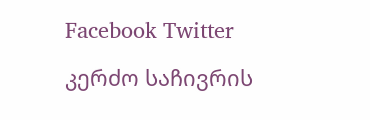Facebook Twitter

კერძო საჩივრის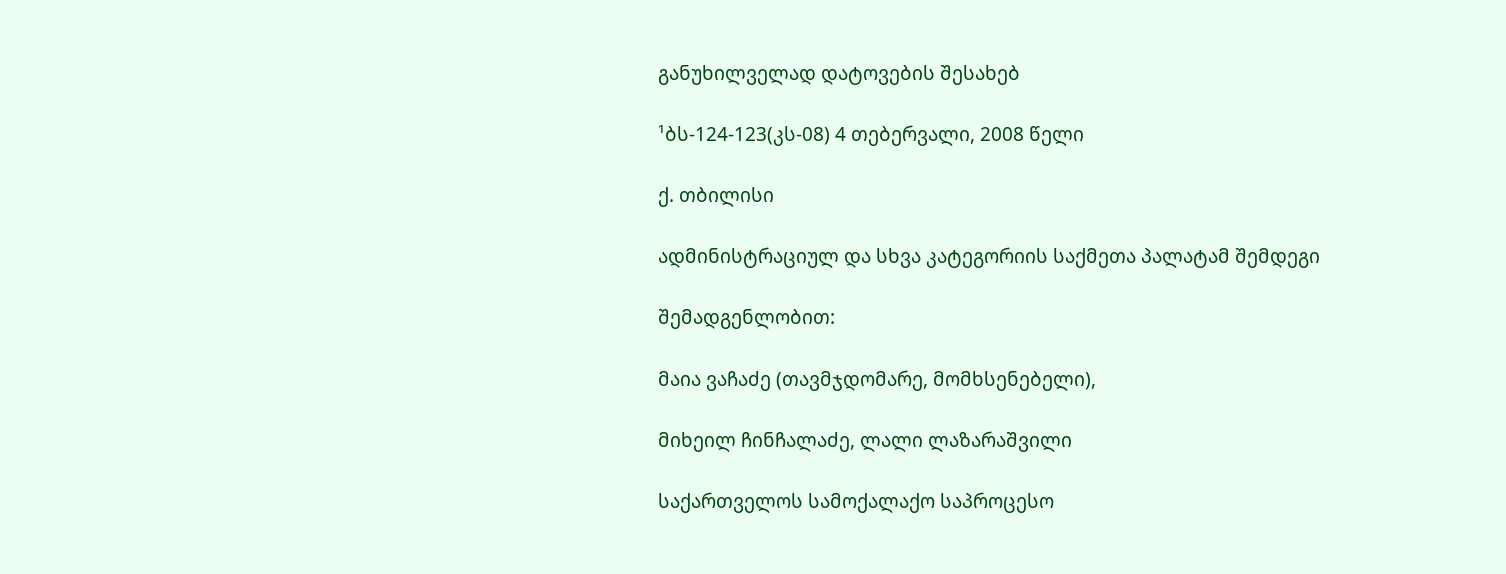განუხილველად დატოვების შესახებ

¹ბს-124-123(კს-08) 4 თებერვალი, 2008 წელი

ქ. თბილისი

ადმინისტრაციულ და სხვა კატეგორიის საქმეთა პალატამ შემდეგი

შემადგენლობით:

მაია ვაჩაძე (თავმჯდომარე, მომხსენებელი),

მიხეილ ჩინჩალაძე, ლალი ლაზარაშვილი

საქართველოს სამოქალაქო საპროცესო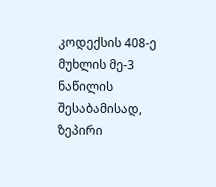კოდექსის 408-ე მუხლის მე-3 ნაწილის შესაბამისად, ზეპირი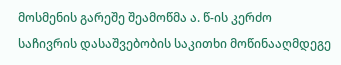მოსმენის გარეშე შეამოწმა ა. წ-ის კერძო საჩივრის დასაშვებობის საკითხი მოწინააღმდეგე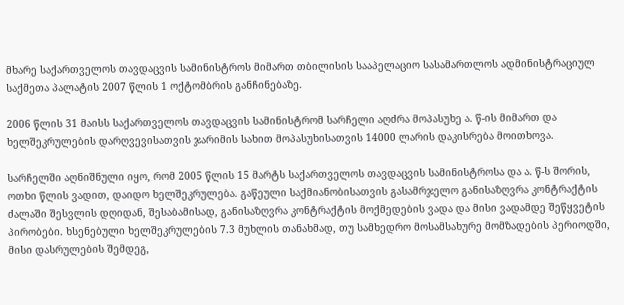მხარე საქართველოს თავდაცვის სამინისტროს მიმართ თბილისის სააპელაციო სასამართლოს ადმინისტრაციულ საქმეთა პალატის 2007 წლის 1 ოქტომბრის განჩინებაზე.

2006 წლის 31 მაისს საქართველოს თავდაცვის სამინისტრომ სარჩელი აღძრა მოპასუხე ა. წ-ის მიმართ და ხელშეკრულების დარღვევისათვის ჯარიმის სახით მოპასუხისათვის 14000 ლარის დაკისრება მოითხოვა.

სარჩელში აღნიშნული იყო, რომ 2005 წლის 15 მარტს საქართველოს თავდაცვის სამინისტროსა და ა. წ-ს შორის, ოთხი წლის ვადით, დაიდო ხელშეკრულება. გაწეული საქმიანობისათვის გასამრჯელო განისაზღვრა კონტრაქტის ძალაში შესვლის დღიდან, შესაბამისად, განისაზღვრა კონტრაქტის მოქმედების ვადა და მისი ვადამდე შეწყვეტის პირობები. ხსენებული ხელშეკრულების 7.3 მუხლის თანახმად, თუ სამხედრო მოსამსახურე მომზადების პერიოდში, მისი დასრულების შემდეგ,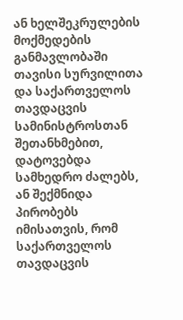ან ხელშეკრულების მოქმედების განმავლობაში თავისი სურვილითა და საქართველოს თავდაცვის სამინისტროსთან შეთანხმებით, დატოვებდა სამხედრო ძალებს, ან შექმნიდა პირობებს იმისათვის, რომ საქართველოს თავდაცვის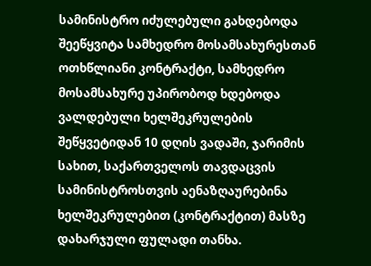სამინისტრო იძულებული გახდებოდა შეეწყვიტა სამხედრო მოსამსახურესთან ოთხწლიანი კონტრაქტი, სამხედრო მოსამსახურე უპირობოდ ხდებოდა ვალდებული ხელშეკრულების შეწყვეტიდან 10 დღის ვადაში, ჯარიმის სახით, საქართველოს თავდაცვის სამინისტროსთვის აენაზღაურებინა ხელშეკრულებით (კონტრაქტით) მასზე დახარჯული ფულადი თანხა.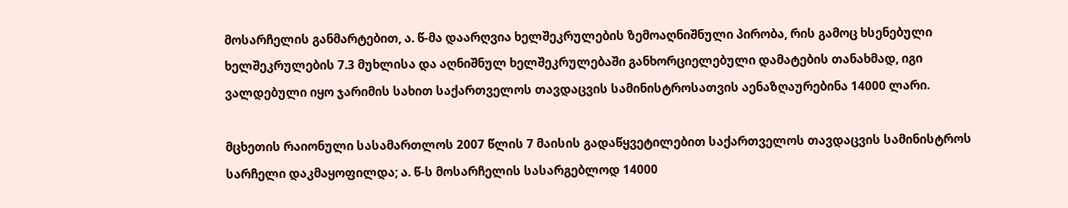მოსარჩელის განმარტებით, ა. წ-მა დაარღვია ხელშეკრულების ზემოაღნიშნული პირობა, რის გამოც ხსენებული ხელშეკრულების 7.3 მუხლისა და აღნიშნულ ხელშეკრულებაში განხორციელებული დამატების თანახმად, იგი ვალდებული იყო ჯარიმის სახით საქართველოს თავდაცვის სამინისტროსათვის აენაზღაურებინა 14000 ლარი.

მცხეთის რაიონული სასამართლოს 2007 წლის 7 მაისის გადაწყვეტილებით საქართველოს თავდაცვის სამინისტროს სარჩელი დაკმაყოფილდა; ა. წ-ს მოსარჩელის სასარგებლოდ 14000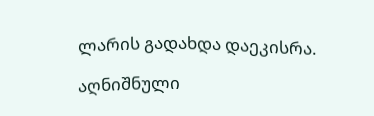ლარის გადახდა დაეკისრა.

აღნიშნული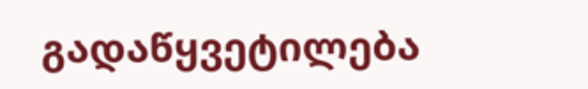გადაწყვეტილება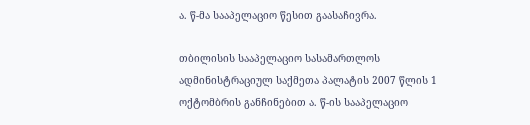ა. წ-მა სააპელაციო წესით გაასაჩივრა.

თბილისის სააპელაციო სასამართლოს ადმინისტრაციულ საქმეთა პალატის 2007 წლის 1 ოქტომბრის განჩინებით ა. წ-ის სააპელაციო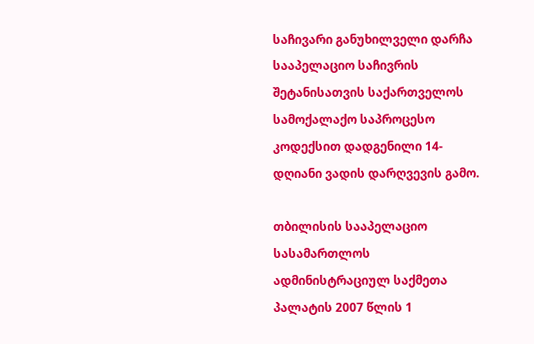საჩივარი განუხილველი დარჩა სააპელაციო საჩივრის შეტანისათვის საქართველოს სამოქალაქო საპროცესო კოდექსით დადგენილი 14-დღიანი ვადის დარღვევის გამო.

თბილისის სააპელაციო სასამართლოს ადმინისტრაციულ საქმეთა პალატის 2007 წლის 1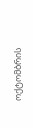ოქტომბრის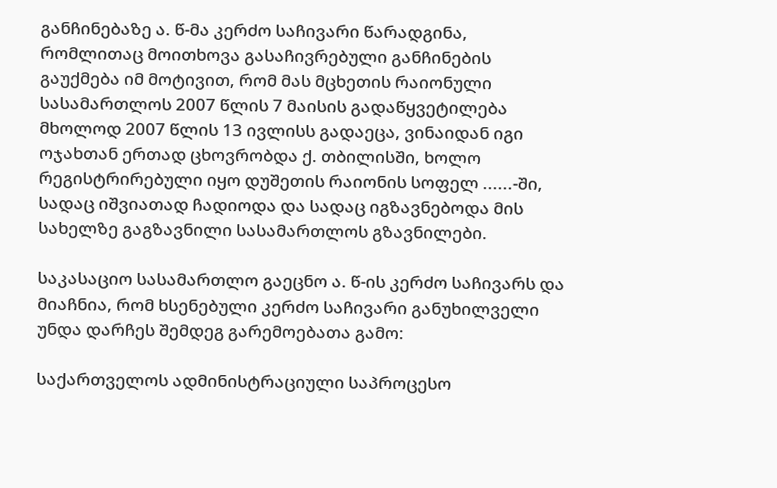განჩინებაზე ა. წ-მა კერძო საჩივარი წარადგინა, რომლითაც მოითხოვა გასაჩივრებული განჩინების გაუქმება იმ მოტივით, რომ მას მცხეთის რაიონული სასამართლოს 2007 წლის 7 მაისის გადაწყვეტილება მხოლოდ 2007 წლის 13 ივლისს გადაეცა, ვინაიდან იგი ოჯახთან ერთად ცხოვრობდა ქ. თბილისში, ხოლო რეგისტრირებული იყო დუშეთის რაიონის სოფელ ......-ში, სადაც იშვიათად ჩადიოდა და სადაც იგზავნებოდა მის სახელზე გაგზავნილი სასამართლოს გზავნილები.

საკასაციო სასამართლო გაეცნო ა. წ-ის კერძო საჩივარს და მიაჩნია, რომ ხსენებული კერძო საჩივარი განუხილველი უნდა დარჩეს შემდეგ გარემოებათა გამო:

საქართველოს ადმინისტრაციული საპროცესო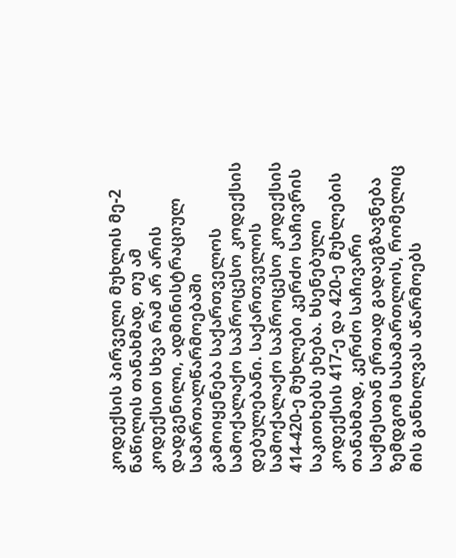კოდექსის პირველი მუხლის მე-2 ნაწილის თანახმად, თუ ამ კოდექსით სხვა რამ არ არის დადგენილი, ადმინისტრაციულ სამართალწარმოებაში გამოიყენება საქართველოს სამოქალაქო საპროცესო კოდექსის დებულებანი. საქართველოს სამოქალაქო საპროცესო კოდექსის 414-420-ე მუხლები კერძო საჩივრის საკითხებს ეხება. ხსენებული კოდექსის 417-ე და 420-ე მუხლების თანახმად, კერძო საჩივარი საქმესთან ერთად გადაეგზავნება ზემდგომ სასამართლოს, რომელიც მის განხილვას აწარმოებს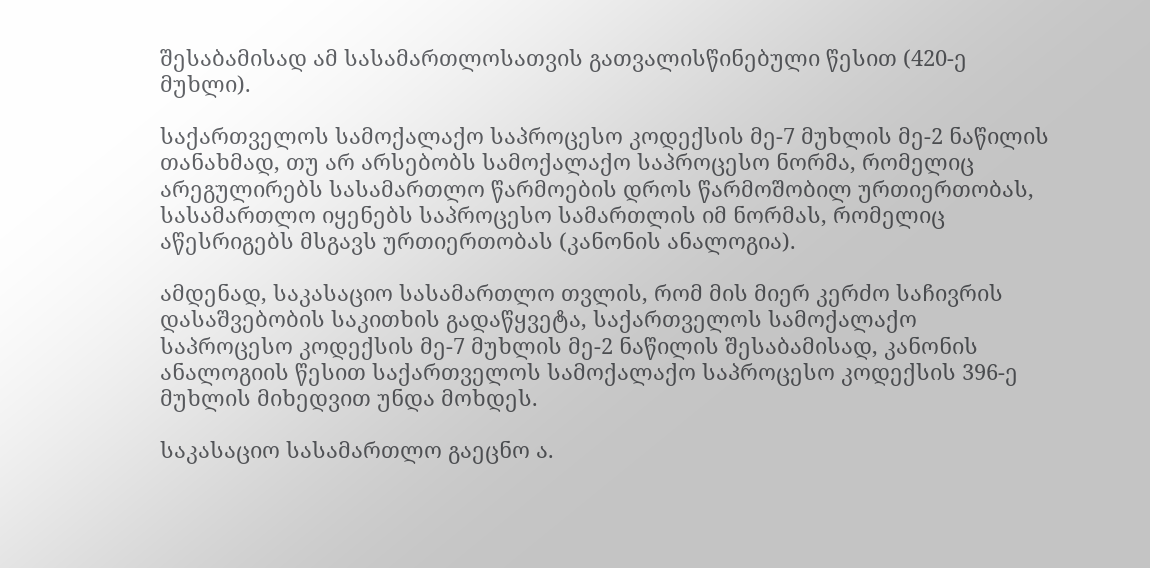შესაბამისად ამ სასამართლოსათვის გათვალისწინებული წესით (420-ე მუხლი).

საქართველოს სამოქალაქო საპროცესო კოდექსის მე-7 მუხლის მე-2 ნაწილის თანახმად, თუ არ არსებობს სამოქალაქო საპროცესო ნორმა, რომელიც არეგულირებს სასამართლო წარმოების დროს წარმოშობილ ურთიერთობას, სასამართლო იყენებს საპროცესო სამართლის იმ ნორმას, რომელიც აწესრიგებს მსგავს ურთიერთობას (კანონის ანალოგია).

ამდენად, საკასაციო სასამართლო თვლის, რომ მის მიერ კერძო საჩივრის დასაშვებობის საკითხის გადაწყვეტა, საქართველოს სამოქალაქო საპროცესო კოდექსის მე-7 მუხლის მე-2 ნაწილის შესაბამისად, კანონის ანალოგიის წესით საქართველოს სამოქალაქო საპროცესო კოდექსის 396-ე მუხლის მიხედვით უნდა მოხდეს.

საკასაციო სასამართლო გაეცნო ა.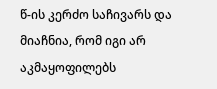წ-ის კერძო საჩივარს და მიაჩნია, რომ იგი არ აკმაყოფილებს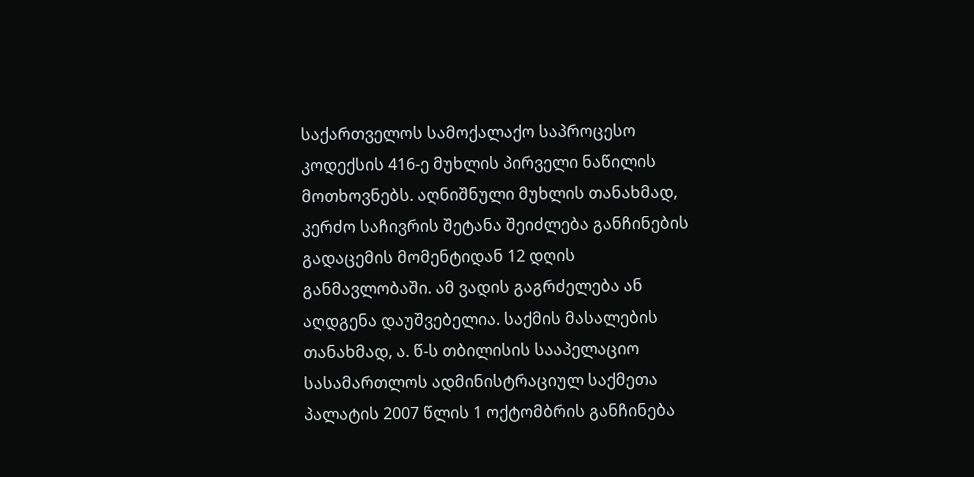საქართველოს სამოქალაქო საპროცესო კოდექსის 416-ე მუხლის პირველი ნაწილის მოთხოვნებს. აღნიშნული მუხლის თანახმად, კერძო საჩივრის შეტანა შეიძლება განჩინების გადაცემის მომენტიდან 12 დღის განმავლობაში. ამ ვადის გაგრძელება ან აღდგენა დაუშვებელია. საქმის მასალების თანახმად, ა. წ-ს თბილისის სააპელაციო სასამართლოს ადმინისტრაციულ საქმეთა პალატის 2007 წლის 1 ოქტომბრის განჩინება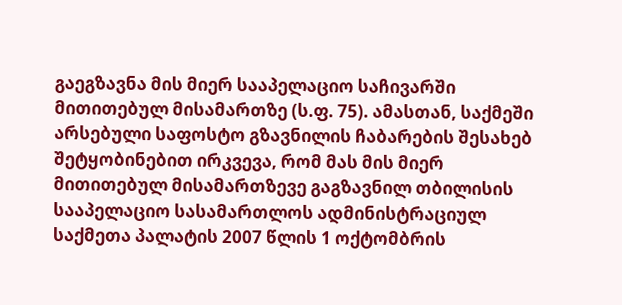გაეგზავნა მის მიერ სააპელაციო საჩივარში მითითებულ მისამართზე (ს.ფ. 75). ამასთან, საქმეში არსებული საფოსტო გზავნილის ჩაბარების შესახებ შეტყობინებით ირკვევა, რომ მას მის მიერ მითითებულ მისამართზევე გაგზავნილ თბილისის სააპელაციო სასამართლოს ადმინისტრაციულ საქმეთა პალატის 2007 წლის 1 ოქტომბრის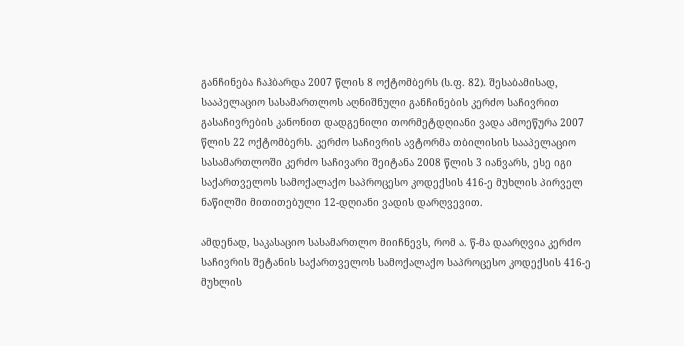განჩინება ჩაჰბარდა 2007 წლის 8 ოქტომბერს (ს.ფ. 82). შესაბამისად, სააპელაციო სასამართლოს აღნიშნული განჩინების კერძო საჩივრით გასაჩივრების კანონით დადგენილი თორმეტდღიანი ვადა ამოეწურა 2007 წლის 22 ოქტომბერს. კერძო საჩივრის ავტორმა თბილისის სააპელაციო სასამართლოში კერძო საჩივარი შეიტანა 2008 წლის 3 იანვარს, ესე იგი საქართველოს სამოქალაქო საპროცესო კოდექსის 416-ე მუხლის პირველ ნაწილში მითითებული 12-დღიანი ვადის დარღვევით.

ამდენად, საკასაციო სასამართლო მიიჩნევს, რომ ა. წ-მა დაარღვია კერძო საჩივრის შეტანის საქართველოს სამოქალაქო საპროცესო კოდექსის 416-ე მუხლის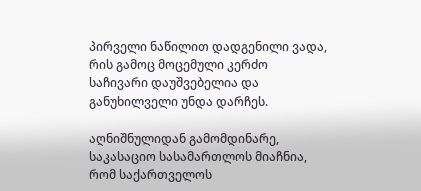პირველი ნაწილით დადგენილი ვადა, რის გამოც მოცემული კერძო საჩივარი დაუშვებელია და განუხილველი უნდა დარჩეს.

აღნიშნულიდან გამომდინარე, საკასაციო სასამართლოს მიაჩნია, რომ საქართველოს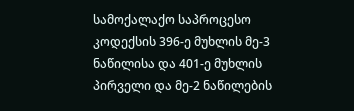სამოქალაქო საპროცესო კოდექსის 396-ე მუხლის მე-3 ნაწილისა და 401-ე მუხლის პირველი და მე-2 ნაწილების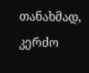თანახმად, კერძო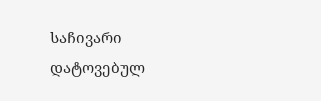საჩივარი დატოვებულ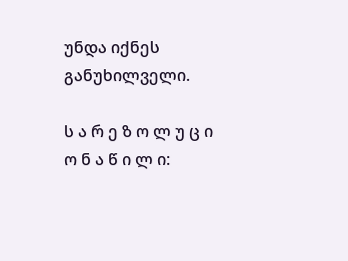უნდა იქნეს განუხილველი.

ს ა რ ე ზ ო ლ უ ც ი ო ნ ა წ ი ლ ი: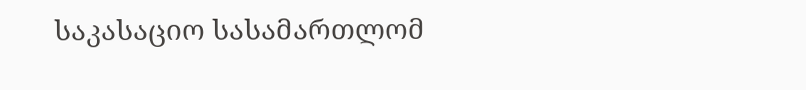საკასაციო სასამართლომ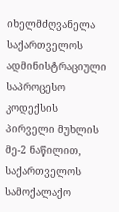იხელმძღვანელა საქართველოს ადმინისტრაციული საპროცესო კოდექსის პირველი მუხლის მე-2 ნაწილით, საქართველოს სამოქალაქო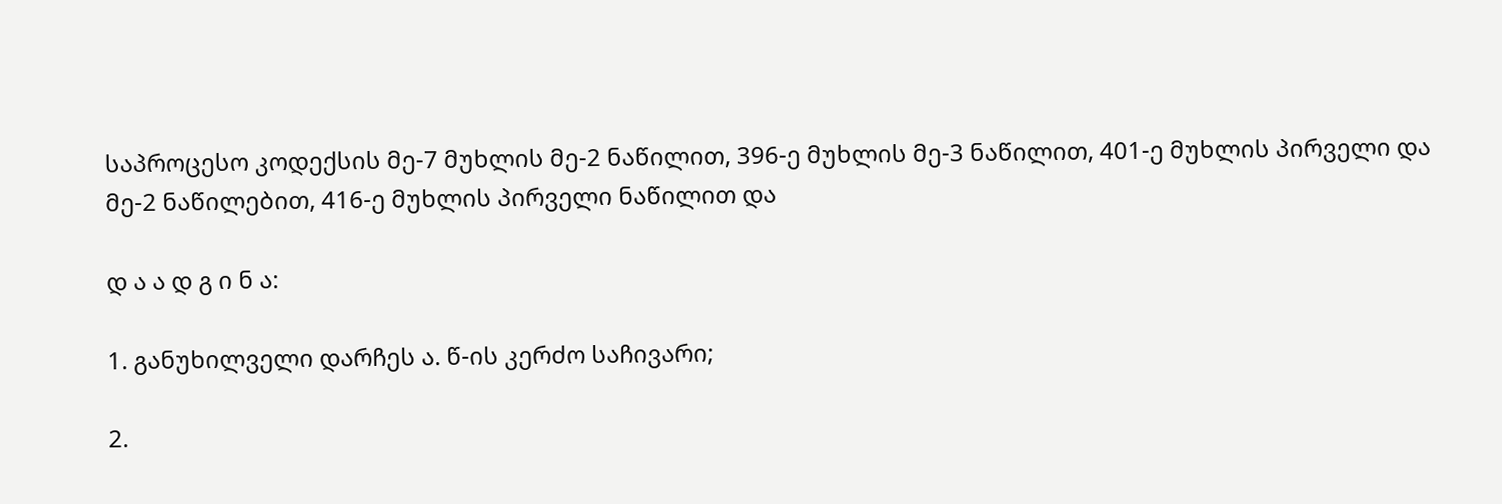საპროცესო კოდექსის მე-7 მუხლის მე-2 ნაწილით, 396-ე მუხლის მე-3 ნაწილით, 401-ე მუხლის პირველი და მე-2 ნაწილებით, 416-ე მუხლის პირველი ნაწილით და

დ ა ა დ გ ი ნ ა:

1. განუხილველი დარჩეს ა. წ-ის კერძო საჩივარი;

2.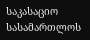საკასაციო სასამართლოს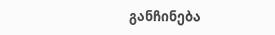განჩინება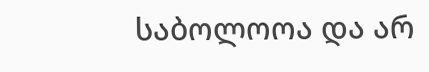საბოლოოა და არ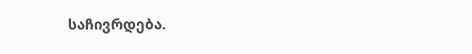საჩივრდება.